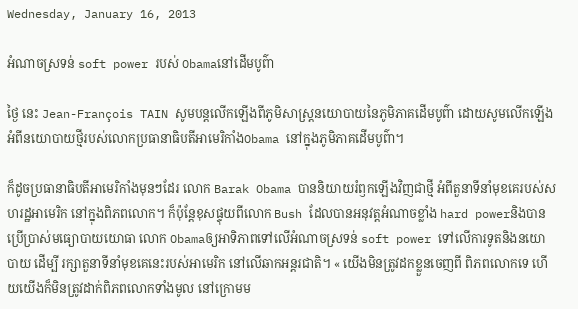Wednesday, January 16, 2013

អំណាចស្រទន់ soft power របស់ Obamaនៅដើមបូព៌ា

ថ្ងៃ នេះ Jean-François TAIN សូមបន្តលើកឡើងពីភូមិសាស្ត្រនយោបាយនៃភូមិភាគដើមបូព៌ា ដោយសូមលើកឡើងអំពីនយោបាយថ្មីរបស់លោកប្រធានាធិបតីអាមេរិកាំងObama នៅក្នុងភូមិភាគដើមបូព៌ា។

ក៏ដូចប្រធានាធិបតីអាមេរិកាំងមុនៗដែរ លោក Barak Obama បាននិយាយរំឭកឡើងវិញជាថ្មី អំពីតួនាទីនាំមុខគេរបស់សហរដ្ឋអាមេរិក នៅក្នុងពិភពលោក។ ក៏ប៉ុន្តែខុសផ្ទុយពីលោក Bush ដែលបានអនុវត្តអំណាចខ្លាំង hard powerនិងបានប្រើប្រាស់មធ្យោបាយយោធា លោក Obamaឲ្យអាទិភាពទៅលើអំណាចស្រទន់ soft power ទៅលើការទូតនិងនយោបាយ ដើម្បី រក្សាតួនាទីនាំមុខគេនេះរបស់អាមេរិក នៅលើឆាកអន្តរជាតិ។ « យើងមិនត្រូវដកខ្លួនចេញពី ពិភពលោកទេ ហើយយើងក៏មិនត្រូវដាក់ពិភពលោកទាំងមូល នៅក្រោមម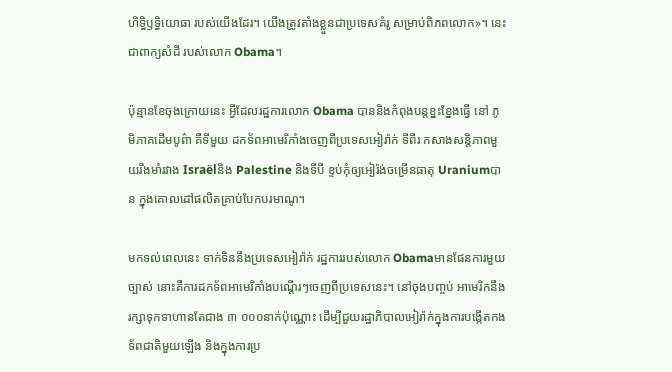ហិទ្ធិឫទ្ធិយោធា របស់យើងដែរ។ យើងត្រូវតាំងខ្លួនជាប្រទេសគំរូ សម្រាប់ពិភពលោក»។ នេះជាពាក្យសំដី របស់លោក Obama។

ប៉ុន្មានខែចុងក្រោយនេះ អ្វីដែលរដ្ឋការលោក Obama បាននិងកំពុងបន្តខ្នះខ្នែងធ្វើ នៅ ភូមិភាគដើមបូព៌ា គឺទីមួយ ដកទ័ពអាមេរិកាំងចេញពីប្រទេសអៀរ៉ាក់ ទីពីរ កសាងសន្តិភាពមួយរឹងមាំរវាង Israëlនិង Palestine និងទីបី ខ្ទប់កុំឲ្យអៀរ៉ង់ចម្រើនធាតុ Uraniumបាន ក្នុងគោលដៅផលិតគ្រាប់បែកបរមាណូ។

មកទល់ពេលនេះ ទាក់ទិននឹងប្រទេសអៀរ៉ាក់ រដ្ឋការរបស់លោក Obamaមានផែនការមួយច្បាស់ នោះគឺការដកទ័ពអាមេរិកាំងបណ្តើរៗចេញពីប្រទេសនេះ។ នៅចុងបញ្ចប់ អាមេរិកនឹងរក្សាទុកទាហានតែជាង ៣ ០០០នាក់ប៉ុណ្ណោះ ដើម្បីជួយរដ្ឋាភិបាលអៀរ៉ាក់ក្នុងការបង្កើតកងទ័ពជាតិមួយឡើង និងក្នុងការប្រ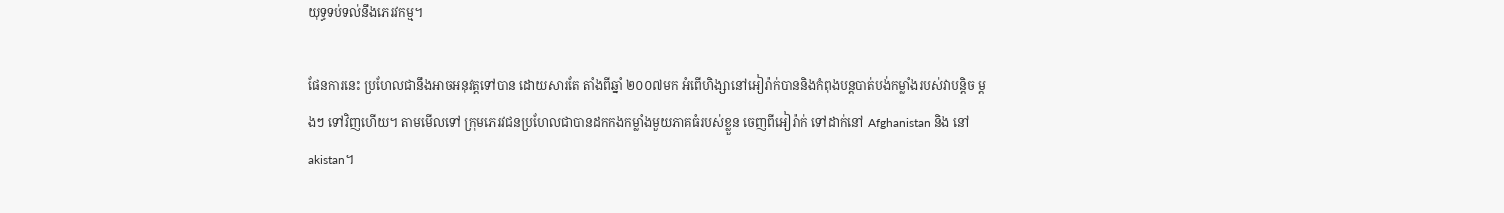យុទ្ធទប់ទល់នឹងភេរវកម្ម។

ផែនការនេះ ប្រហែលជានឹងអាចអនុវត្តទៅបាន ដោយសារតែ តាំងពីឆ្នាំ ២០០៧មក អំពើហិង្សានៅអៀរ៉ាក់បាននិងកំពុងបន្តបាត់បង់កម្លាំងរបស់វាបន្តិច ម្តងៗ ទៅវិញហើយ។ តាមមើលទៅ ក្រុមភេរវជនប្រហែលជាបានដកកងកម្លាំងមួយភាគធំរបស់ខ្លួន ចេញពីអៀរ៉ាក់ ទៅដាក់នៅ Afghanistan និង នៅ akistan។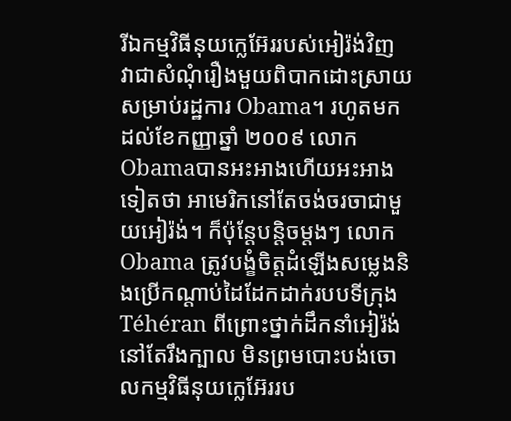រីឯកម្មវិធីនុយក្លេអ៊ែររបស់អៀរ៉ង់វិញ វាជាសំណុំរឿងមួយពិបាកដោះស្រាយ សម្រាប់រដ្ឋការ Obama។ រហូតមកដល់ខែកញ្ញាឆ្នាំ ២០០៩ លោក Obamaបានអះអាងហើយអះអាងទៀតថា អាមេរិកនៅតែចង់ចរចាជាមួយអៀរ៉ង់។ ក៏ប៉ុន្តែបន្តិចម្តងៗ លោក Obama ត្រូវបង្ខំចិត្តដំឡើងសម្លេងនិងប្រើកណ្តាប់ដៃដែកដាក់របបទីក្រុង Téhéran ពីព្រោះថ្នាក់ដឹកនាំអៀរ៉ង់នៅតែរឹងក្បាល មិនព្រមបោះបង់ចោលកម្មវិធីនុយក្លេអ៊ែររប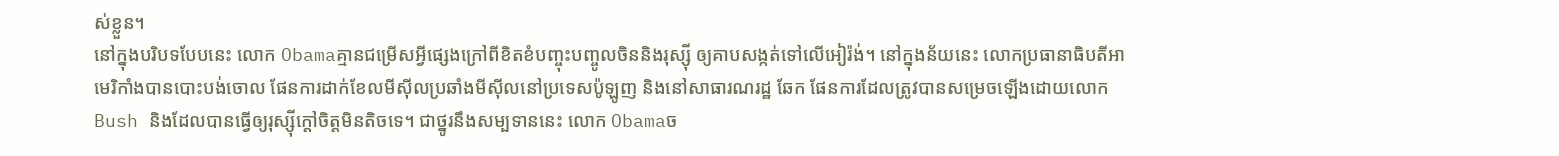ស់ខ្លួន។
នៅក្នុងបរិបទបែបនេះ លោក Obamaគ្មានជម្រើសអ្វីផ្សេងក្រៅពីខិតខំបញ្ចុះបញ្ចូលចិននិងរុស្ស៊ី ឲ្យគាបសង្កត់ទៅលើអៀរ៉ង់។ នៅក្នុងន័យនេះ លោកប្រធានាធិបតីអាមេរិកាំងបានបោះបង់ចោល ផែនការដាក់ខែលមីស៊ីលប្រឆាំងមីស៊ីលនៅប្រទេសប៉ូឡូញ និងនៅសាធារណរដ្ឋ ឆែក ផែនការដែលត្រូវបានសម្រេចឡើងដោយលោក Bush និងដែលបានធ្វើឲ្យរុស្ស៊ីក្តៅចិត្តមិនតិចទេ។ ជាថ្នូរនឹងសម្បទាននេះ លោក Obamaច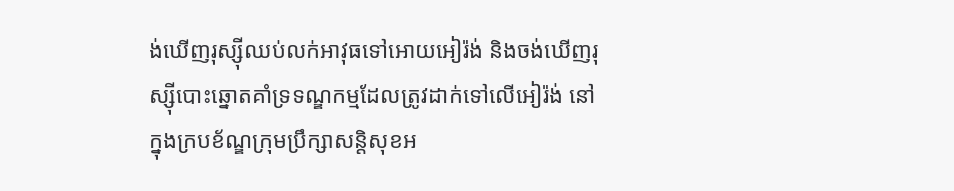ង់ឃើញរុស្ស៊ីឈប់លក់អាវុធទៅអោយអៀរ៉ង់ និងចង់ឃើញរុស្ស៊ីបោះឆ្នោតគាំទ្រទណ្ឌកម្មដែលត្រូវដាក់ទៅលើអៀរ៉ង់ នៅក្នុងក្របខ័ណ្ឌក្រុមប្រឹក្សាសន្តិសុខអ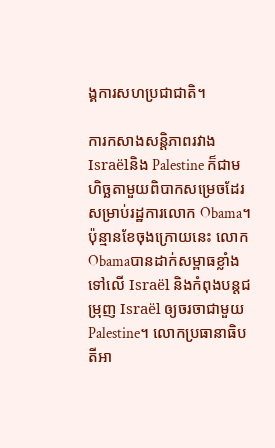ង្គការសហប្រជាជាតិ។

ការកសាងសន្តិភាពរវាង Israëlនិង Palestine ក៏ជាមហិច្ឆតាមួយពិបាកសម្រេចដែរ សម្រាប់រដ្ឋការលោក Obama។ ប៉ុន្មានខែចុងក្រោយនេះ លោក Obamaបានដាក់សម្ពាធខ្លាំងទៅលើ Israël និងកំពុងបន្តជម្រុញ Israël ឲ្យចរចាជាមួយ Palestine។ លោកប្រធានាធិបតីអា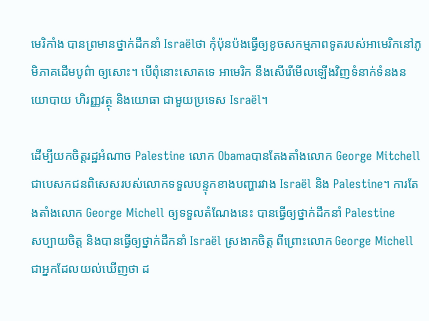មេរិកាំង បានព្រមានថ្នាក់ដឹកនាំ Israëlថា កុំប៉ុនប៉ងធ្វើឲ្យខូចសកម្មភាពទូតរបស់អាមេរិកនៅភូមិភាគដើមបូព៌ា ឲ្យសោះ។ បើពុំនោះសោតទេ អាមេរិក នឹងសើរើមើលឡើងវិញទំនាក់ទំនងនយោបាយ ហិរញ្ញវត្ថុ និងយោធា ជាមួយប្រទេស Israël។

ដើម្បីយកចិត្តរដ្ឋអំណាច Palestine លោក Obamaបានតែងតាំងលោក George Mitchell ជាបេសកជនពិសេសរបស់លោកទទួលបន្ទុកខាងបញ្ហារវាង Israël និង Palestine។ ការតែងតាំងលោក George Michell ឲ្យទទួលតំណែងនេះ បានធ្វើឲ្យថ្នាក់ដឹកនាំ Palestine
សប្បាយចិត្ត និងបានធ្វើឲ្យថ្នាក់ដឹកនាំ Israël ស្រងាកចិត្ត ពីព្រោះលោក George Michell ជាអ្នកដែលយល់ឃើញថា ដ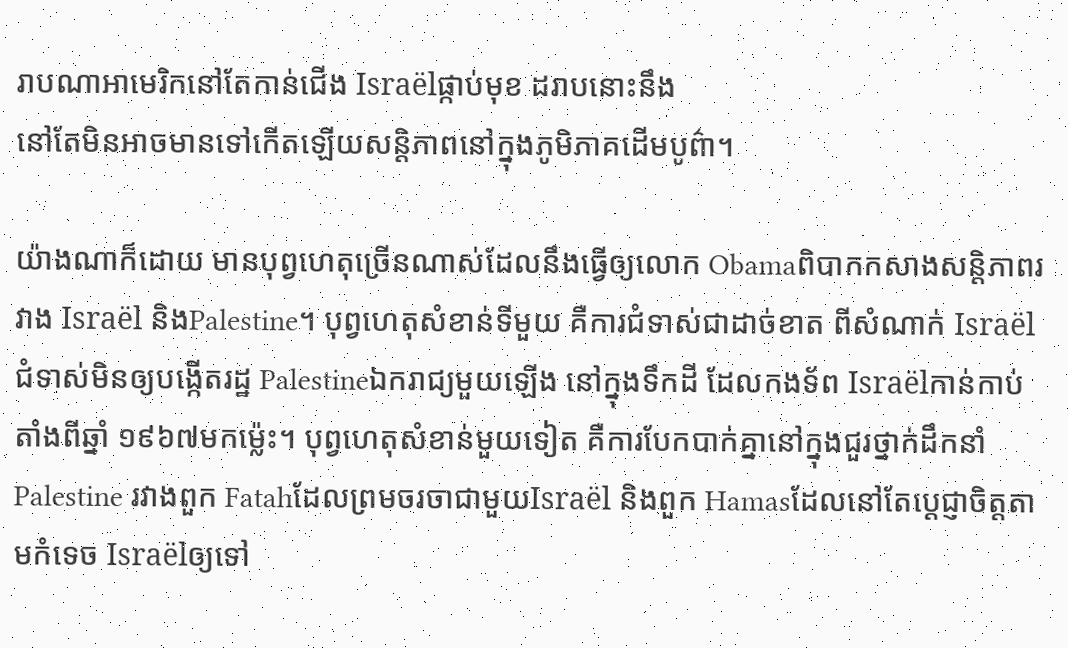រាបណាអាមេរិកនៅតែកាន់ជើង Israëlផ្កាប់មុខ ដរាបនោះនឹង
នៅតែមិនអាចមានទៅកើតឡើយសន្តិភាពនៅក្នុងភូមិភាគដើមបូព៌ា។

យ៉ាងណាក៏ដោយ មានបុព្វហេតុច្រើនណាស់ដែលនឹងធ្វើឲ្យលោក Obamaពិបាកកសាងសន្តិភាពរវាង Israël និងPalestine។ បុព្វហេតុសំខាន់ទីមួយ គឺការជំទាស់ជាដាច់ខាត ពីសំណាក់ Israël ជំទាស់មិនឲ្យបង្កើតរដ្ឋ Palestineឯករាជ្យមួយឡើង នៅក្នុងទឹកដី ដែលកងទ័ព Israëlកាន់កាប់តាំងពីឆ្នាំ ១៩៦៧មកម៉្លេះ។ បុព្វហេតុសំខាន់មួយទៀត គឺការបែកបាក់គ្នានៅក្នុងជួរថ្នាក់ដឹកនាំ Palestine រវាងពួក Fatahដែលព្រមចរចាជាមួយIsraël និងពួក Hamasដែលនៅតែប្តេជ្ញាចិត្តតាមកំទេច Israëlឲ្យទៅ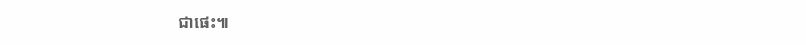ជាផេះ៕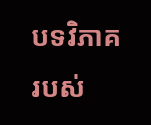បទវិភាគរបស់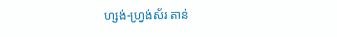ហ្សង់-ហ្វ្រង់ស័រ តាន់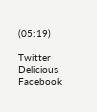(05:19)

Twitter Delicious Facebook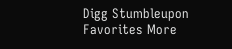Digg Stumbleupon Favorites More